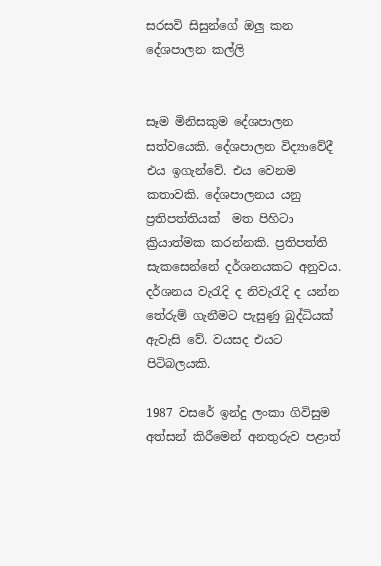සරසවි සිසුන්ගේ ඔලු කන දේශපාලන කල්ලි


සෑම මිනිසකුම දේශපාලන සත්වයෙකි. දේශපාලන විද්‍යාවේදී එය ඉගැන්වේ. එය වෙනම කතාවකි. දේශපාලනය යනු ප්‍රතිපත්තියක්  මත පිහිටා ක්‍රියාත්මක කරන්නකි. ප්‍රතිපත්ති සැකසෙන්නේ දර්ශනයකට අනුවය. දර්ශනය වැරැදි ද නිවැරැදි ද යන්න තේරුම් ගැනීමට පැසුණු බුද්ධියක් ඇවැසි වේ. වයසද එයට පිටිබලයකි.

1987 වසරේ ඉන්දු ලංකා ගිවිසුම අත්සන් කිරීමෙන් අනතුරුව පළාත්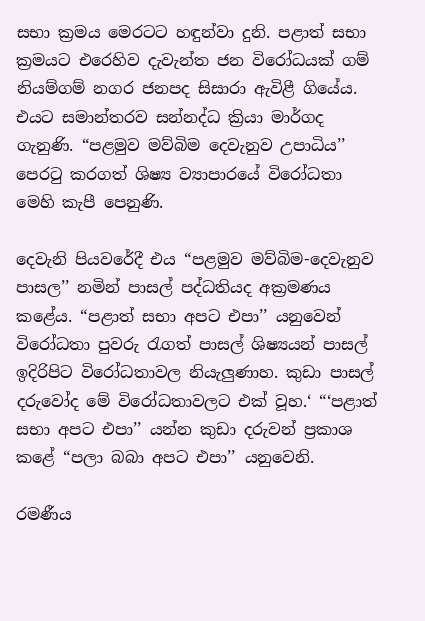සභා ක්‍රමය මෙරටට හඳුන්වා දුනි. පළාත් සභා ක්‍රමයට එරෙහිව දැවැන්ත ජන විරෝධයක් ගම් නියම්ගම් නගර ජනපද සිසාරා ඇවිළී ගියේය. එයට සමාන්තරව සන්නද්ධ ක්‍රියා මාර්ගද ගැනුණි. “පළමුව මව්බිම දෙවැනුව උපාධිය’’ පෙරටු කරගත් ශිෂ්‍ය ව්‍යාපාරයේ විරෝධතා මෙහි කැපී පෙනුණි.

දෙවැනි පියවරේදී එය “පළමුව මව්බිම-දෙවැනුව පාසල’’ නමින් පාසල් පද්ධතියද අක්‍රමණය කළේය. “පළාත් සභා අපට එපා’’ යනුවෙන් විරෝධතා පුවරු රැගත් පාසල් ශිෂ්‍යයන් පාසල් ඉදිරිපිට විරෝධතාවල නියැලුණාහ. කුඩා පාසල් දරුවෝද මේ විරෝධතාවලට එක් වූහ.‘ “‘පළාත් සභා අපට එපා’’ යන්න කුඩා දරුවන් ප්‍රකාශ කළේ “පලා බබා අපට එපා’’ යනුවෙනි.

රමණීය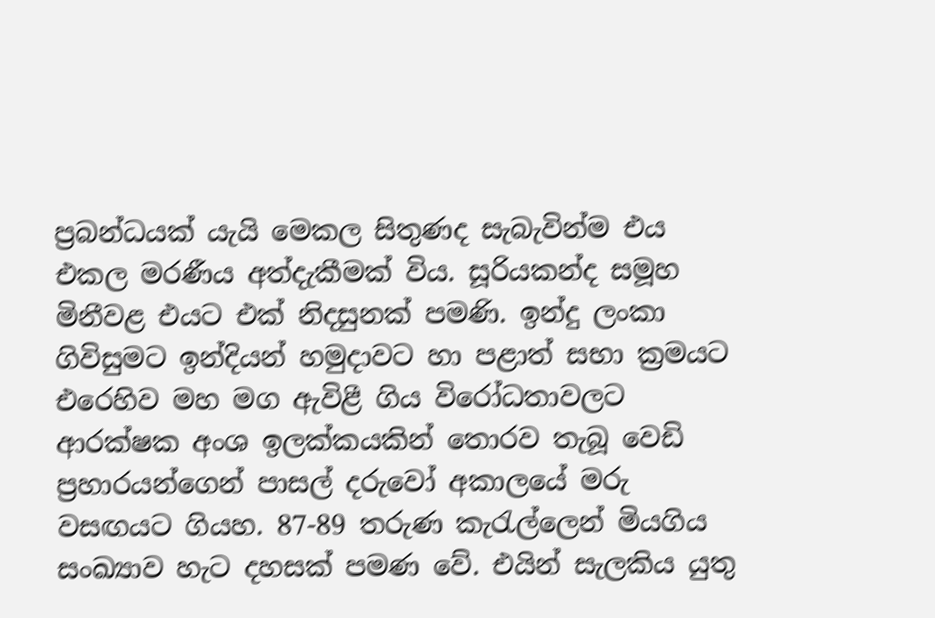ප්‍රබන්ධයක් යැයි මෙකල සිතුණද සැබැවින්ම එය එකල මරණීය අත්දැකීමක් විය. සූරියකන්ද සමූහ මිනීවළ එයට එක් නිදසුනක් පමණි. ඉන්දු ලංකා ගිවිසුමට ඉන්දියන් හමුදාවට හා පළාත් සභා ක්‍රමයට එරෙහිව මහ මග ඇවිළී ගිය විරෝධතාවලට ආරක්ෂක අංශ ඉලක්කයකින් තොරව තැබූ වෙඩි ප්‍රහාරයන්ගෙන් පාසල් දරුවෝ අකාලයේ මරු වසඟයට ගියහ. 87-89 තරුණ කැරැල්ලෙන් මියගිය සංඛ්‍යාව හැට දහසක් පමණ වේ. එයින් සැලකිය යුතු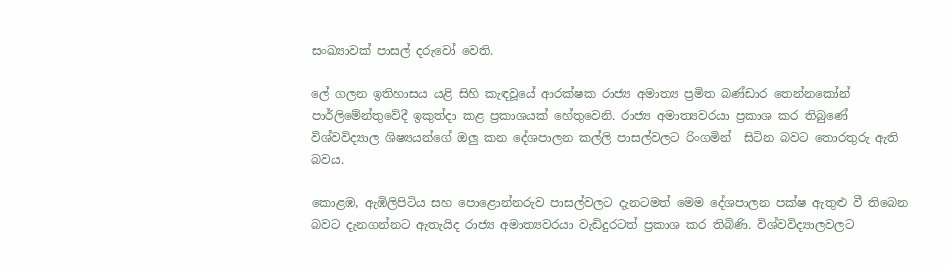සංඛ්‍යාවක් පාසල් දරුවෝ වෙති.

ලේ ගලන ඉතිහාසය යළි සිහි කැඳවූයේ ආරක්ෂක රාජ්‍ය අමාත්‍ය ප්‍රමිත බණ්ඩාර තෙන්නකෝන් පාර්ලිමේන්තුවේදී ඉකුත්දා කළ ප්‍රකාශයක් හේතුවෙනි. රාජ්‍ය අමාත්‍යවරයා ප්‍රකාශ කර තිබුණේ විශ්වවිද්‍යාල ශිෂ්‍යයන්ගේ ඔලු කන දේශපාලන කල්ලි පාසල්වලට රිංගමින්  සිටින බවට තොරතුරු ඇති බවය.

කොළඹ, ඇඹිලිපිටිය සහ පොළොන්නරුව පාසල්වලට දැනටමත් මෙම දේශපාලන පක්ෂ ඇතුළු වී තිබෙන බවට දැනගන්නට ඇතැයිද රාජ්‍ය අමාත්‍යවරයා වැඩිදුරටත් ප්‍රකාශ කර තිබිණි. විශ්වවිද්‍යාලවලට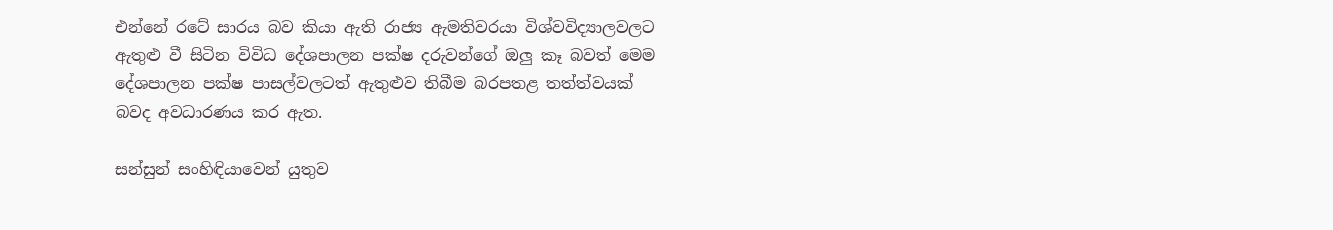එන්නේ රටේ සාරය බව කියා ඇති රාජ්‍ය ඇමතිවරයා විශ්වවිද්‍යාලවලට ඇතුළු වී සිටින විවිධ දේශපාලන පක්ෂ දරුවන්ගේ ඔලු කෑ බවත් මෙම දේශපාලන පක්ෂ පාසල්වලටත් ඇතුළුව තිබීම බරපතළ තත්ත්වයක් බවද අවධාරණය කර ඇත.

සන්සුන් සංහිඳියාවෙන් යුතුව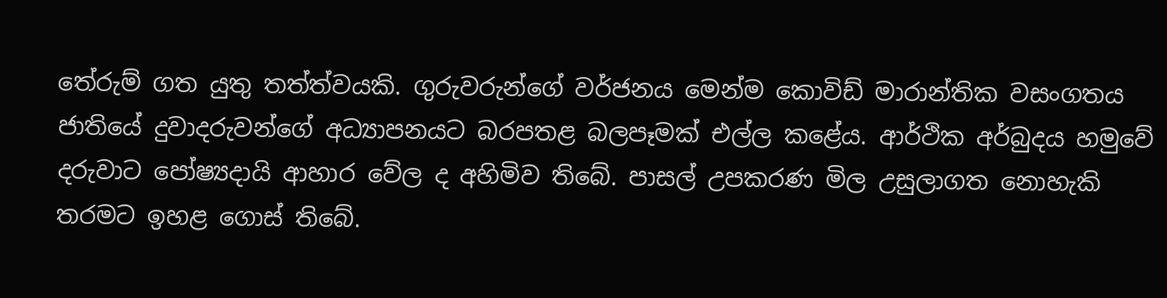තේරුම් ගත යුතු තත්ත්වයකි. ගුරුවරුන්ගේ වර්ජනය මෙන්ම කොවිඩ් මාරාන්තික වසංගතය ජාතියේ දුවාදරුවන්ගේ අධ්‍යාපනයට බරපතළ බලපෑමක් එල්ල කළේය. ආර්ථික අර්බුදය හමුවේ දරුවාට පෝෂ්‍යදායි ආහාර වේල ද අහිමිව තිබේ. පාසල් උපකරණ මිල උසුලාගත නොහැකි තරමට ඉහළ ගොස් තිබේ.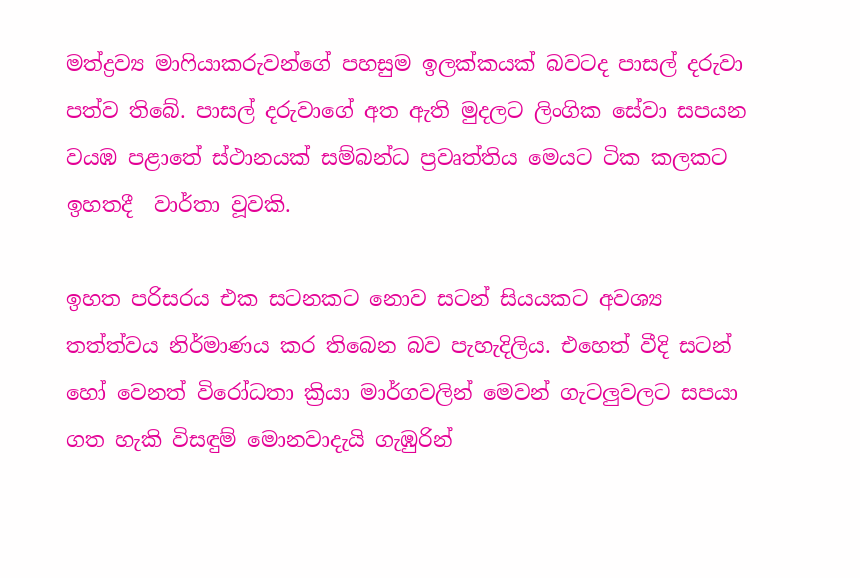මත්ද්‍රව්‍ය මාෆියාකරුවන්ගේ පහසුම ඉලක්කයක් බවටද පාසල් දරුවා පත්ව තිබේ. පාසල් දරුවාගේ අත ඇති මුදලට ලිංගික සේවා සපයන වයඹ පළාතේ ස්ථානයක් සම්බන්ධ ප්‍රවෘත්තිය මෙයට ටික කලකට ඉහතදී  වාර්තා වූවකි.

ඉහත පරිසරය එක සටනකට නොව සටන් සියයකට අවශ්‍ය  තත්ත්වය නිර්මාණය කර තිබෙන බව පැහැදිලිය. එහෙත් වීදි සටන් හෝ වෙනත් විරෝධතා ක්‍රියා මාර්ගවලින් මෙවන් ගැටලුවලට සපයා ගත හැකි විසඳුම් මොනවාදැයි ගැඹුරින්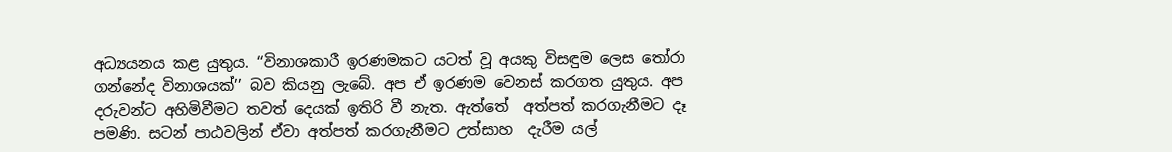අධ්‍යයනය කළ යුතුය. ‘‘විනාශකාරී ඉරණමකට යටත් වූ අයකු විසඳුම ලෙස තෝරා ගන්නේද විනාශයක්’’ බව කියනු ලැබේ. අප ඒ ඉරණම වෙනස් කරගත යුතුය. අප දරුවන්ට අහිමිවීමට තවත් දෙයක් ඉතිරි වී නැත. ඇත්තේ  අත්පත් කරගැනීමට දෑ පමණි. සටන් පාඨවලින් ඒවා අත්පත් කරගැනීමට උත්සාහ  දැරීම යල්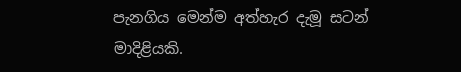පැනගිය මෙන්ම අත්හැර දැමූ සටන් මාදිළියකි.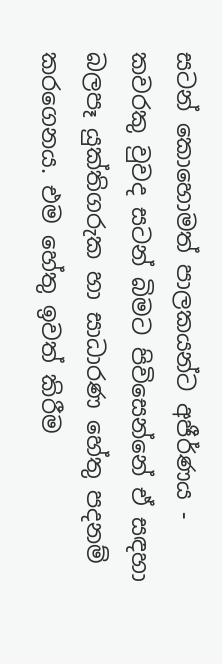සටන් කොහොමත් පාලකයන්ට අජීර්ණය - කවරකු වුවද සටන් බිමට පිවිසෙන්නේ ඒ සඳහා බලපෑ යුක්තිගරුක හා සාධාරණ හේතු පදනම් කරගෙනය. එම හේතු ඉවත් කිරීම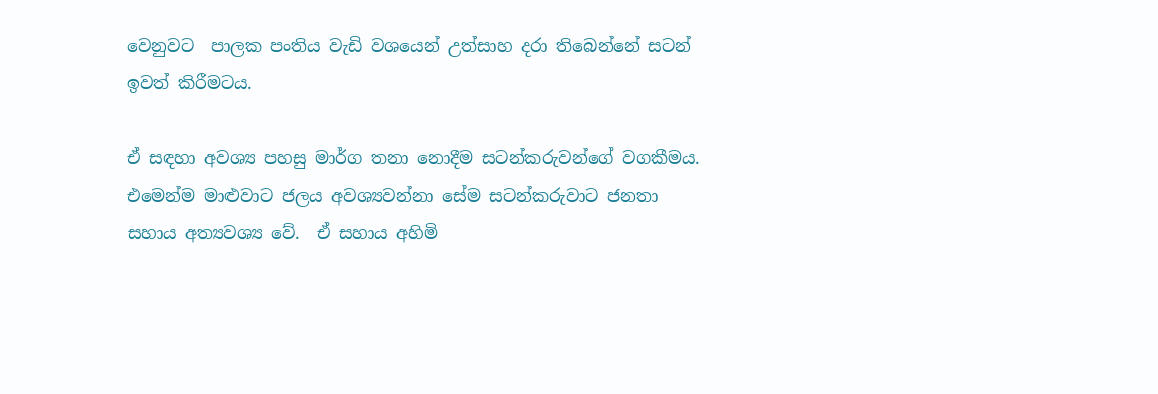වෙනුවට  පාලක පංතිය වැඩි වශයෙන් උත්සාහ දරා තිබෙන්නේ සටන් ඉවත් කිරීමටය.

ඒ සඳහා අවශ්‍ය පහසු මාර්ග තනා නොදීම සටන්කරුවන්ගේ වගකීමය. එමෙන්ම මාළුවාට ජලය අවශ්‍යවන්නා සේම සටන්කරුවාට ජනතා සහාය අත්‍යවශ්‍ය වේ.  ඒ සහාය අහිමි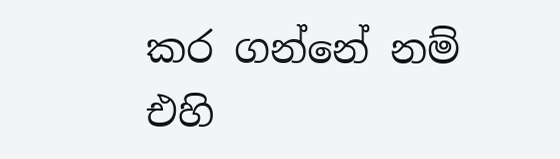කර ගන්නේ නම් එහි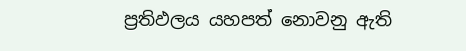ප්‍රතිඵලය යහපත් නොවනු ඇති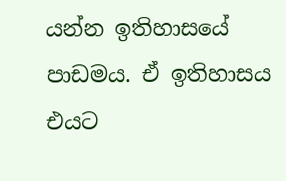යන්න ඉතිහාසයේ පාඩමය. ඒ ඉතිහාසය එයට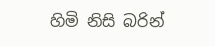හිමි නිසි බරින්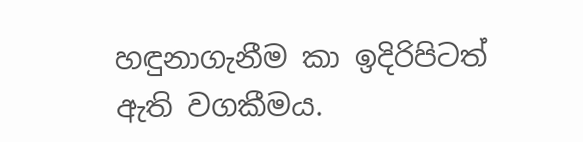හඳුනාගැනීම කා ඉදිරිපිටත් ඇති වගකීමය.